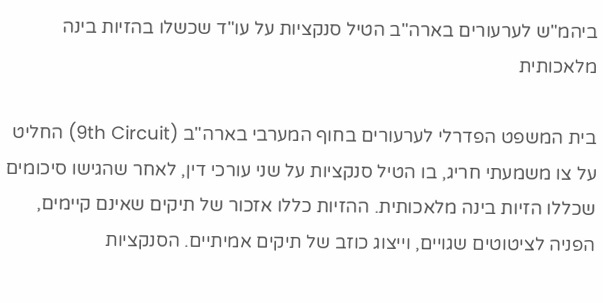ביהמ"ש לערעורים בארה"ב הטיל סנקציות על עו"ד שכשלו בהזיות בינה מלאכותית

בית המשפט הפדרלי לערעורים בחוף המערבי בארה"ב (9th Circuit) החליט על צו משמעתי חריג, בו הטיל סנקציות על שני עורכי דין, לאחר שהגישו סיכומים שכללו הזיות בינה מלאכותית. ההזיות כללו אזכור של תיקים שאינם קיימים, הפניה לציטוטים שגויים, וייצוג כוזב של תיקים אמיתיים. הסנקציות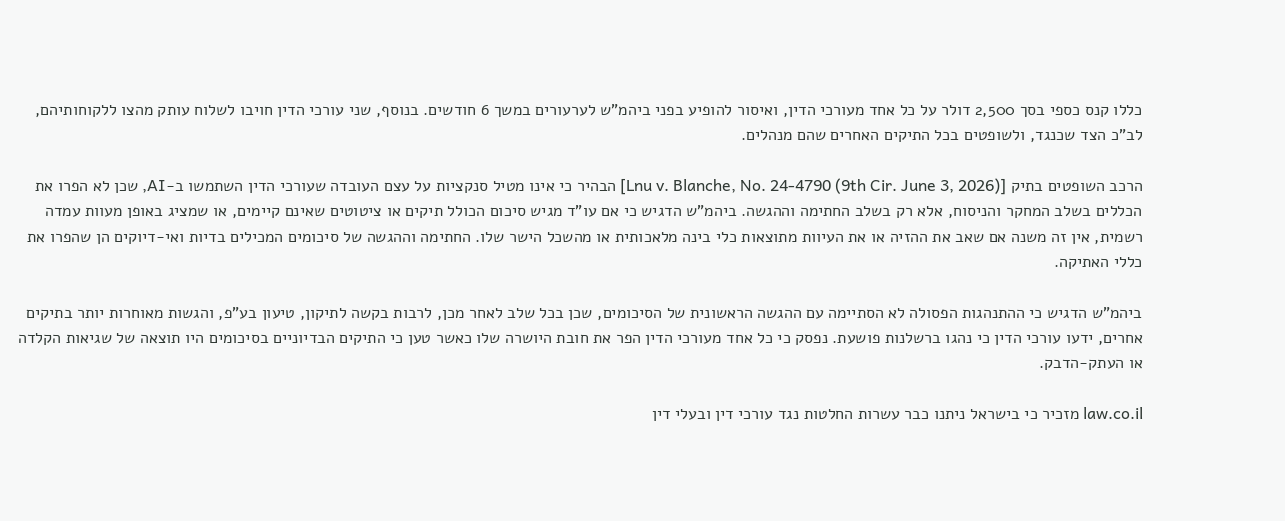כללו קנס כספי בסך 2,500 דולר על כל אחד מעורכי הדין, ואיסור להופיע בפני ביהמ"ש לערעורים במשך 6 חודשים. בנוסף, שני עורכי הדין חויבו לשלוח עותק מהצו ללקוחותיהם, לב"כ הצד שכנגד, ולשופטים בכל התיקים האחרים שהם מנהלים.

הרכב השופטים בתיק [Lnu v. Blanche, No. 24-4790 (9th Cir. June 3, 2026)] הבהיר כי אינו מטיל סנקציות על עצם העובדה שעורכי הדין השתמשו ב-AI, שכן לא הפרו את הכללים בשלב המחקר והניסוח, אלא רק בשלב החתימה וההגשה. ביהמ"ש הדגיש כי אם עו"ד מגיש סיכום הכולל תיקים או ציטוטים שאינם קיימים, או שמציג באופן מעוות עמדה רשמית, אין זה משנה אם שאב את ההזיה או את העיוות מתוצאות כלי בינה מלאכותית או מהשכל הישר שלו. החתימה וההגשה של סיכומים המכילים בדיות ואי-דיוקים הן שהפרו את כללי האתיקה.

ביהמ"ש הדגיש כי ההתנהגות הפסולה לא הסתיימה עם ההגשה הראשונית של הסיכומים, שכן בכל שלב לאחר מכן, לרבות בקשה לתיקון, טיעון בע"פ, והגשות מאוחרות יותר בתיקים אחרים, ידעו עורכי הדין כי נהגו ברשלנות פושעת. נפסק כי כל אחד מעורכי הדין הפר את חובת היושרה שלו כאשר טען כי התיקים הבדיוניים בסיכומים היו תוצאה של שגיאות הקלדה או העתק-הדבק.

law.co.il מזכיר כי בישראל ניתנו כבר עשרות החלטות נגד עורכי דין ובעלי דין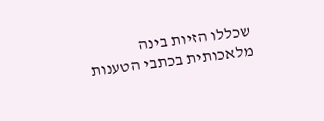שכללו הזיות בינה מלאכותית בכתבי הטענות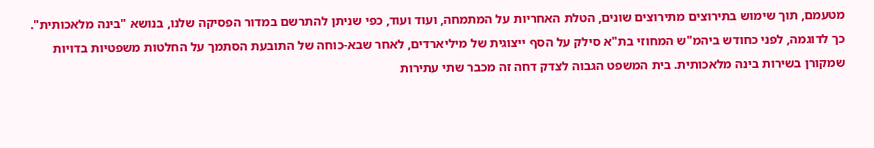מטעמם, תוך שימוש בתירוצים מתירוצים שונים, הטלת האחריות על המתמחה, ועוד ועוד, כפי שניתן להתרשם במדור הפסיקה שלנו, בנושא "בינה מלאכותית". כך לדוגמה, לפני כחודש ביהמ"ש המחוזי בת"א סילק על הסף ייצוגית של מיליארדים, לאחר שבא-כוחה של התובעת הסתמך על החלטות משפטיות בדויות שמקורן בשירות בינה מלאכותית. בית המשפט הגבוה לצדק דחה זה מכבר שתי עתירות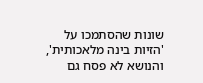שונות שהסתמכו על 'הזיות בינה מלאכותית', והנושא לא פסח גם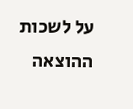על לשכות ההוצאה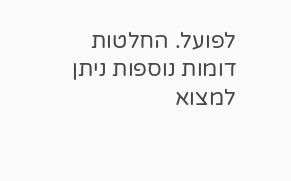לפועל. החלטות דומות נוספות ניתן למצוא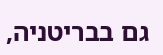גם בבריטניה,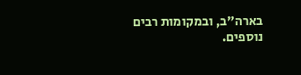בארה"ב, ובמקומות רבים נוספים.